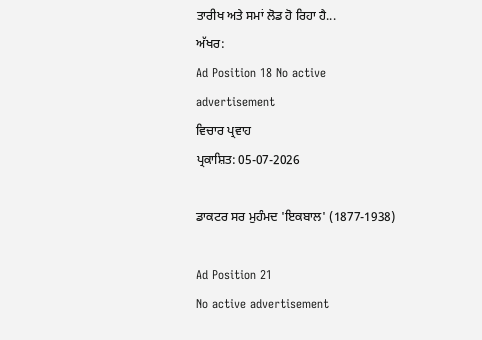ਤਾਰੀਖ ਅਤੇ ਸਮਾਂ ਲੋਡ ਹੋ ਰਿਹਾ ਹੈ...
ਅੱਖਰ:
Ad Position 18 No active advertisement
ਵਿਚਾਰ ਪ੍ਰਵਾਹ
ਪ੍ਰਕਾਸ਼ਿਤ: 05-07-2026

ਡਾਕਟਰ ਸਰ ਮੁਹੰਮਦ 'ਇਕਬਾਲ' (1877-1938)

Ad Position 21
No active advertisement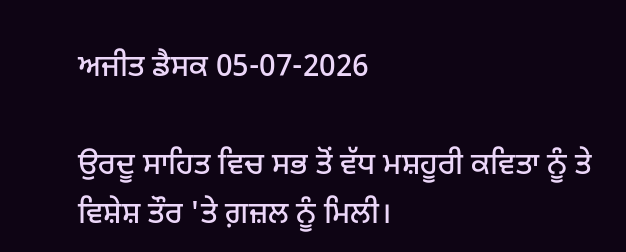ਅਜੀਤ ਡੈਸਕ 05-07-2026

ਉਰਦੂ ਸਾਹਿਤ ਵਿਚ ਸਭ ਤੋਂ ਵੱਧ ਮਸ਼ਹੂਰੀ ਕਵਿਤਾ ਨੂੰ ਤੇ ਵਿਸ਼ੇਸ਼ ਤੌਰ 'ਤੇ ਗ਼ਜ਼ਲ ਨੂੰ ਮਿਲੀ।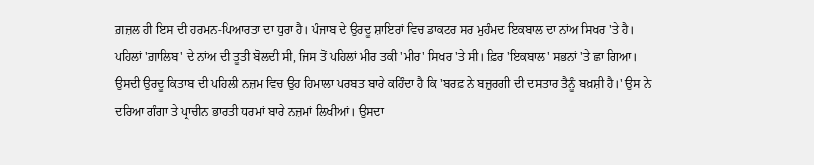ਗ਼ਜ਼ਲ ਹੀ ਇਸ ਦੀ ਹਰਮਨ-ਪਿਆਰਤਾ ਦਾ ਧੁਰਾ ਹੈ। ਪੰਜਾਬ ਦੇ ਉਰਦੂ ਸ਼ਾਇਰਾਂ ਵਿਚ ਡਾਕਟਰ ਸਰ ਮੁਹੰਮਦ ਇਕਬਾਲ ਦਾ ਨਾਂਅ ਸਿਖਰ 'ਤੇ ਹੈ। ਪਹਿਲਾਂ 'ਗ਼ਾਲਿਬ' ਦੇ ਨਾਂਅ ਦੀ ਤੂਤੀ ਬੋਲਦੀ ਸੀ, ਜਿਸ ਤੋਂ ਪਹਿਲਾਂ ਮੀਰ ਤਕੀ 'ਮੀਰ' ਸਿਖਰ 'ਤੇ ਸੀ। ਫ਼ਿਰ 'ਇਕਬਾਲ' ਸਭਨਾਂ 'ਤੇ ਛਾ ਗਿਆ।
ਉਸਦੀ ਉਰਦੂ ਕਿਤਾਬ ਦੀ ਪਹਿਲੀ ਨਜ਼ਮ ਵਿਚ ਉਹ ਹਿਮਾਲਾ ਪਰਬਤ ਬਾਰੇ ਕਹਿੰਦਾ ਹੈ ਕਿ 'ਬਰਫ਼ ਨੇ ਬਜ਼ੁਰਗੀ ਦੀ ਦਸਤਾਰ ਤੈਨੂੰ ਬਖ਼ਸ਼ੀ ਹੈ।' ਉਸ ਨੇ ਦਰਿਆ ਗੰਗਾ ਤੇ ਪ੍ਰਾਚੀਨ ਭਾਰਤੀ ਧਰਮਾਂ ਬਾਰੇ ਨਜ਼ਮਾਂ ਲਿਖੀਆਂ। ਉਸਦਾ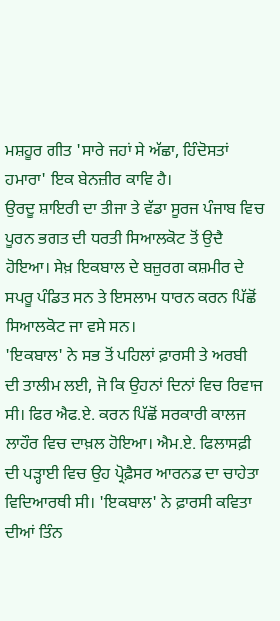ਮਸ਼ਹੂਰ ਗੀਤ 'ਸਾਰੇ ਜਹਾਂ ਸੇ ਅੱਛਾ, ਹਿੰਦੋਸਤਾਂ ਹਮਾਰਾ' ਇਕ ਬੇਨਜ਼ੀਰ ਕਾਵਿ ਹੈ।
ਉਰਦੂ ਸ਼ਾਇਰੀ ਦਾ ਤੀਜਾ ਤੇ ਵੱਡਾ ਸੂਰਜ ਪੰਜਾਬ ਵਿਚ ਪੂਰਨ ਭਗਤ ਦੀ ਧਰਤੀ ਸਿਆਲਕੋਟ ਤੋਂ ਉਦੈ ਹੋਇਆ। ਸੇਖ਼ ਇਕਬਾਲ ਦੇ ਬਜ਼ੁਰਗ ਕਸ਼ਮੀਰ ਦੇ ਸਪਰੂ ਪੰਡਿਤ ਸਨ ਤੇ ਇਸਲਾਮ ਧਾਰਨ ਕਰਨ ਪਿੱਛੋਂ ਸਿਆਲਕੋਟ ਜਾ ਵਸੇ ਸਨ।
'ਇਕਬਾਲ' ਨੇ ਸਭ ਤੋਂ ਪਹਿਲਾਂ ਫ਼ਾਰਸੀ ਤੇ ਅਰਬੀ ਦੀ ਤਾਲੀਮ ਲਈ, ਜੋ ਕਿ ਉਹਨਾਂ ਦਿਨਾਂ ਵਿਚ ਰਿਵਾਜ ਸੀ। ਫਿਰ ਐਫ.ਏ. ਕਰਨ ਪਿੱਛੋਂ ਸਰਕਾਰੀ ਕਾਲਜ ਲਾਹੌਰ ਵਿਚ ਦਾਖ਼ਲ ਹੋਇਆ। ਐਮ.ਏ. ਫਿਲਾਸਫ਼ੀ ਦੀ ਪੜ੍ਹਾਈ ਵਿਚ ਉਹ ਪ੍ਰੋਫ਼ੈਸਰ ਆਰਨਡ ਦਾ ਚਾਹੇਤਾ ਵਿਦਿਆਰਥੀ ਸੀ। 'ਇਕਬਾਲ' ਨੇ ਫ਼ਾਰਸੀ ਕਵਿਤਾ ਦੀਆਂ ਤਿੰਨ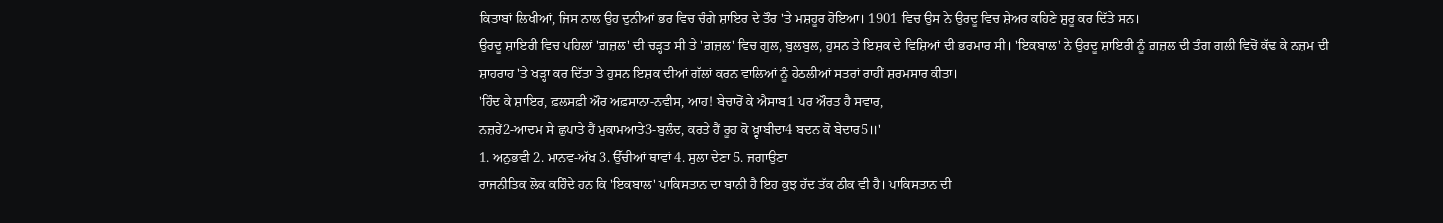ਕਿਤਾਬਾਂ ਲਿਖੀਆਂ, ਜਿਸ ਨਾਲ ਉਹ ਦੁਨੀਆਂ ਭਰ ਵਿਚ ਚੰਗੇ ਸ਼ਾਇਰ ਦੇ ਤੌਰ 'ਤੇ ਮਸ਼ਹੂਰ ਹੋਇਆ। 1901 ਵਿਚ ਉਸ ਨੇ ਉਰਦੂ ਵਿਚ ਸ਼ੇਅਰ ਕਹਿਣੇ ਸ਼ੁਰੂ ਕਰ ਦਿੱਤੇ ਸਨ।
ਉਰਦੂ ਸ਼ਾਇਰੀ ਵਿਚ ਪਹਿਲਾਂ 'ਗ਼ਜ਼ਲ' ਦੀ ਚੜ੍ਹਤ ਸੀ ਤੇ 'ਗ਼ਜ਼ਲ' ਵਿਚ ਗੁਲ, ਬੁਲਬੁਲ, ਹੁਸਨ ਤੇ ਇਸ਼ਕ ਦੇ ਵਿਸ਼ਿਆਂ ਦੀ ਭਰਮਾਰ ਸੀ। 'ਇਕਬਾਲ' ਨੇ ਉਰਦੂ ਸ਼ਾਇਰੀ ਨੂੰ ਗ਼ਜ਼ਲ ਦੀ ਤੰਗ ਗਲੀ ਵਿਚੋਂ ਕੱਢ ਕੇ ਨਜ਼ਮ ਦੀ ਸ਼ਾਹਰਾਹ 'ਤੇ ਖੜ੍ਹਾ ਕਰ ਦਿੱਤਾ ਤੇ ਹੁਸਨ ਇਸ਼ਕ ਦੀਆਂ ਗੱਲਾਂ ਕਰਨ ਵਾਲਿਆਂ ਨੂੰ ਹੇਠਲੀਆਂ ਸਤਰਾਂ ਰਾਹੀਂ ਸ਼ਰਮਸਾਰ ਕੀਤਾ।
'ਹਿੰਦ ਕੇ ਸ਼ਾਇਰ, ਫ਼ਲਸਫ਼ੀ ਔਰ ਅਫ਼ਸਾਨਾ-ਨਵੀਸ, ਆਹ! ਬੇਚਾਰੋਂ ਕੇ ਐਸਾਬ1 ਪਰ ਔਰਤ ਹੈ ਸਵਾਰ,
ਨਜ਼ਰੇਂ2-ਆਦਮ ਸੇ ਛੁਪਾਤੇ ਹੈਂ ਮੁਕਾਮਆਤੇ3-ਬੁਲੰਦ, ਕਰਤੇ ਹੈਂ ਰੂਹ ਕੋ ਖ਼੍ਵਾਬੀਦਾ4 ਬਦਨ ਕੋ ਬੇਦਾਰ5॥'
1. ਅਨੁਭਵੀ 2. ਮਾਨਵ-ਅੱਖ 3. ਉੱਚੀਆਂ ਥਾਵਾਂ 4. ਸੁਲਾ ਦੇਣਾ 5. ਜਗਾਉਣਾ
ਰਾਜਨੀਤਿਕ ਲੋਕ ਕਹਿੰਦੇ ਹਨ ਕਿ 'ਇਕਬਾਲ' ਪਾਕਿਸਤਾਨ ਦਾ ਬਾਨੀ ਹੈ ਇਹ ਕੁਝ ਹੱਦ ਤੱਕ ਠੀਕ ਵੀ ਹੈ। ਪਾਕਿਸਤਾਨ ਦੀ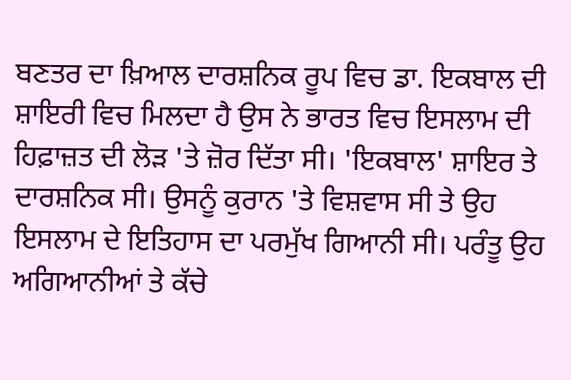ਬਣਤਰ ਦਾ ਖ਼ਿਆਲ ਦਾਰਸ਼ਨਿਕ ਰੂਪ ਵਿਚ ਡਾ. ਇਕਬਾਲ ਦੀ ਸ਼ਾਇਰੀ ਵਿਚ ਮਿਲਦਾ ਹੈ ਉਸ ਨੇ ਭਾਰਤ ਵਿਚ ਇਸਲਾਮ ਦੀ ਹਿਫ਼ਾਜ਼ਤ ਦੀ ਲੋੜ 'ਤੇ ਜ਼ੋਰ ਦਿੱਤਾ ਸੀ। 'ਇਕਬਾਲ' ਸ਼ਾਇਰ ਤੇ ਦਾਰਸ਼ਨਿਕ ਸੀ। ਉਸਨੂੰ ਕੁਰਾਨ 'ਤੇ ਵਿਸ਼ਵਾਸ ਸੀ ਤੇ ਉਹ ਇਸਲਾਮ ਦੇ ਇਤਿਹਾਸ ਦਾ ਪਰਮੁੱਖ ਗਿਆਨੀ ਸੀ। ਪਰੰਤੂ ਉਹ ਅਗਿਆਨੀਆਂ ਤੇ ਕੱਚੇ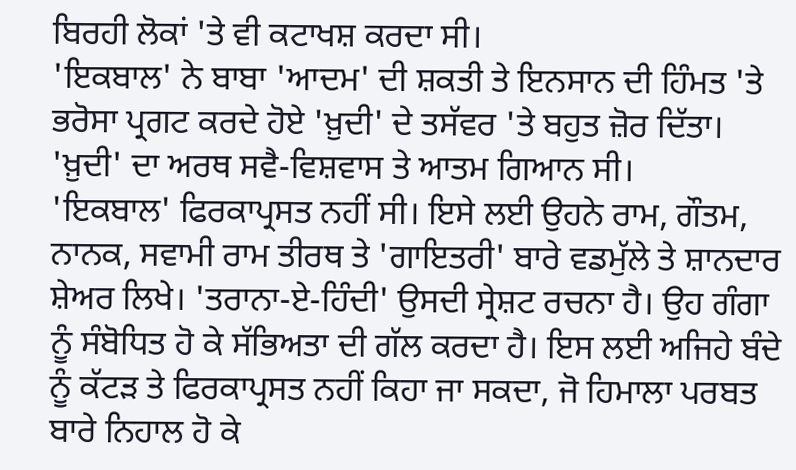ਬਿਰਹੀ ਲੋਕਾਂ 'ਤੇ ਵੀ ਕਟਾਖਸ਼ ਕਰਦਾ ਸੀ।
'ਇਕਬਾਲ' ਨੇ ਬਾਬਾ 'ਆਦਮ' ਦੀ ਸ਼ਕਤੀ ਤੇ ਇਨਸਾਨ ਦੀ ਹਿੰਮਤ 'ਤੇ ਭਰੋਸਾ ਪ੍ਰਗਟ ਕਰਦੇ ਹੋਏ 'ਖ਼ੁਦੀ' ਦੇ ਤਸੱਵਰ 'ਤੇ ਬਹੁਤ ਜ਼ੋਰ ਦਿੱਤਾ। 'ਖ਼ੁਦੀ' ਦਾ ਅਰਥ ਸਵੈ-ਵਿਸ਼ਵਾਸ ਤੇ ਆਤਮ ਗਿਆਨ ਸੀ।
'ਇਕਬਾਲ' ਫਿਰਕਾਪ੍ਰਸਤ ਨਹੀਂ ਸੀ। ਇਸੇ ਲਈ ਉਹਨੇ ਰਾਮ, ਗੌਤਮ, ਨਾਨਕ, ਸਵਾਮੀ ਰਾਮ ਤੀਰਥ ਤੇ 'ਗਾਇਤਰੀ' ਬਾਰੇ ਵਡਮੁੱਲੇ ਤੇ ਸ਼ਾਨਦਾਰ ਸ਼ੇਅਰ ਲਿਖੇ। 'ਤਰਾਨਾ-ਏ-ਹਿੰਦੀ' ਉਸਦੀ ਸ੍ਰੇਸ਼ਟ ਰਚਨਾ ਹੈ। ਉਹ ਗੰਗਾ ਨੂੰ ਸੰਬੋਧਿਤ ਹੋ ਕੇ ਸੱਭਿਅਤਾ ਦੀ ਗੱਲ ਕਰਦਾ ਹੈ। ਇਸ ਲਈ ਅਜਿਹੇ ਬੰਦੇ ਨੂੰ ਕੱਟੜ ਤੇ ਫਿਰਕਾਪ੍ਰਸਤ ਨਹੀਂ ਕਿਹਾ ਜਾ ਸਕਦਾ, ਜੋ ਹਿਮਾਲਾ ਪਰਬਤ ਬਾਰੇ ਨਿਹਾਲ ਹੋ ਕੇ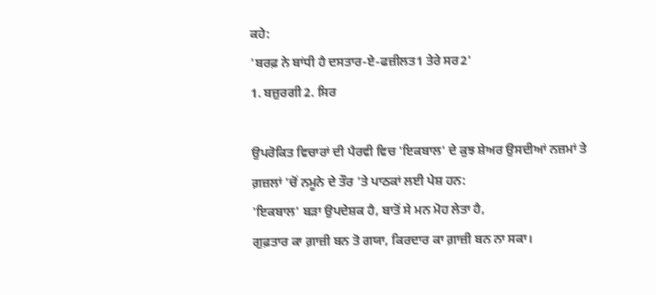ਕਹੇ:
'ਬਰਫ਼ ਨੇ ਬਾਂਧੀ ਹੈ ਦਸਤਾਰ-ਏ-ਫਜ਼ੀਲਤ1 ਤੇਰੇ ਸਰ2'
1. ਬਜ਼ੁਰਗੀ 2. ਸਿਰ

ਉਪਰੋਕਿਤ ਵਿਚਾਰਾਂ ਦੀ ਪੈਰਵੀ ਵਿਚ 'ਇਕਬਾਲ' ਦੇ ਕੁਝ ਸ਼ੇਅਰ ਉਸਦੀਆਂ ਨਜ਼ਮਾਂ ਤੇ ਗ਼ਜ਼ਲਾਂ 'ਚੋਂ ਨਮੂਨੇ ਦੇ ਤੌਰ 'ਤੇ ਪਾਠਕਾਂ ਲਈ ਪੇਸ਼ ਹਨ:
'ਇਕਬਾਲ' ਬੜਾ ਉਪਦੇਸ਼ਕ ਹੈ, ਬਾਤੋਂ ਸੇ ਮਨ ਮੋਹ ਲੇਤਾ ਹੈ,
ਗੁਫ਼ਤਾਰ ਕਾ ਗ਼ਾਜ਼ੀ ਬਨ ਤੋ ਗਯਾ, ਕਿਰਦਾਰ ਕਾ ਗ਼ਾਜ਼ੀ ਬਨ ਨਾ ਸਕਾ।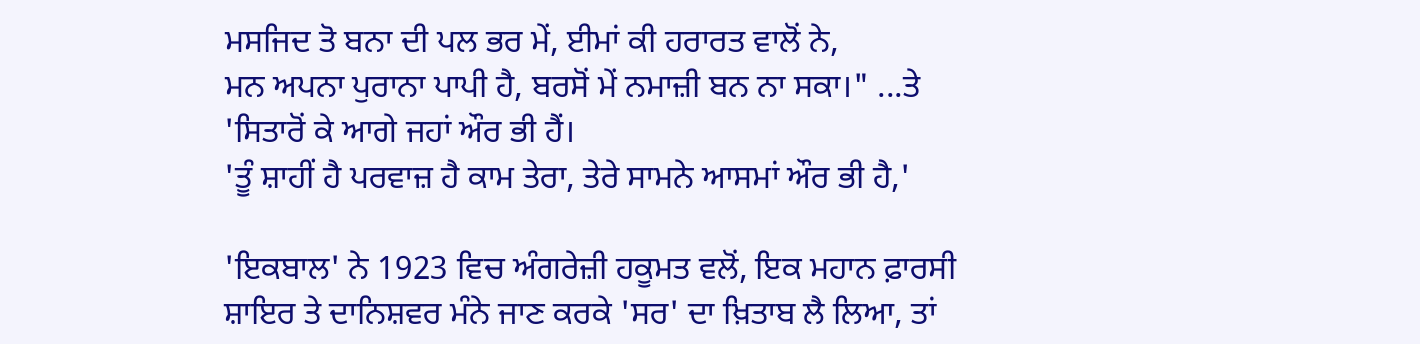ਮਸਜਿਦ ਤੋ ਬਨਾ ਦੀ ਪਲ ਭਰ ਮੇਂ, ਈਮਾਂ ਕੀ ਹਰਾਰਤ ਵਾਲੋਂ ਨੇ,
ਮਨ ਅਪਨਾ ਪੁਰਾਨਾ ਪਾਪੀ ਹੈ, ਬਰਸੋਂ ਮੇਂ ਨਮਾਜ਼ੀ ਬਨ ਨਾ ਸਕਾ।" ...ਤੇ
'ਸਿਤਾਰੋਂ ਕੇ ਆਗੇ ਜਹਾਂ ਔਰ ਭੀ ਹੈਂ।
'ਤੂੰ ਸ਼ਾਹੀਂ ਹੈ ਪਰਵਾਜ਼ ਹੈ ਕਾਮ ਤੇਰਾ, ਤੇਰੇ ਸਾਮਨੇ ਆਸਮਾਂ ਔਰ ਭੀ ਹੈ,'

'ਇਕਬਾਲ' ਨੇ 1923 ਵਿਚ ਅੰਗਰੇਜ਼ੀ ਹਕੂਮਤ ਵਲੋਂ, ਇਕ ਮਹਾਨ ਫ਼ਾਰਸੀ ਸ਼ਾਇਰ ਤੇ ਦਾਨਿਸ਼ਵਰ ਮੰਨੇ ਜਾਣ ਕਰਕੇ 'ਸਰ' ਦਾ ਖ਼ਿਤਾਬ ਲੈ ਲਿਆ, ਤਾਂ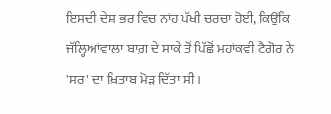ਇਸਦੀ ਦੇਸ਼ ਭਰ ਵਿਚ ਨਾਂਹ ਪੱਖੀ ਚਰਚਾ ਹੋਈ, ਕਿਉਂਕਿ ਜੱਲ੍ਹਿਆਂਵਾਲਾ ਬਾਗ਼ ਦੇ ਸਾਕੇ ਤੋਂ ਪਿੱਛੋਂ ਮਹਾਂਕਵੀ ਟੈਗੋਰ ਨੇ 'ਸਰ' ਦਾ ਖ਼ਿਤਾਬ ਮੋੜ ਦਿੱਤਾ ਸੀ।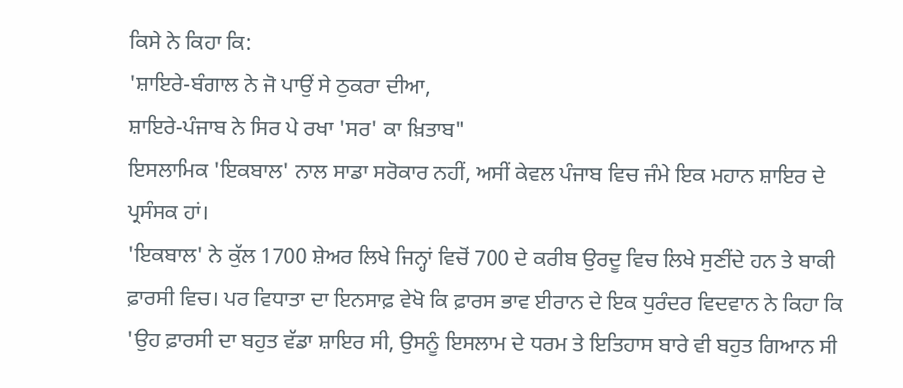ਕਿਸੇ ਨੇ ਕਿਹਾ ਕਿ:
'ਸ਼ਾਇਰੇ-ਬੰਗਾਲ ਨੇ ਜੋ ਪਾਉਂ ਸੇ ਠੁਕਰਾ ਦੀਆ,
ਸ਼ਾਇਰੇ-ਪੰਜਾਬ ਨੇ ਸਿਰ ਪੇ ਰਖਾ 'ਸਰ' ਕਾ ਖ਼ਿਤਾਬ"
ਇਸਲਾਮਿਕ 'ਇਕਬਾਲ' ਨਾਲ ਸਾਡਾ ਸਰੋਕਾਰ ਨਹੀਂ, ਅਸੀਂ ਕੇਵਲ ਪੰਜਾਬ ਵਿਚ ਜੰਮੇ ਇਕ ਮਹਾਨ ਸ਼ਾਇਰ ਦੇ ਪ੍ਰਸੰਸਕ ਹਾਂ।
'ਇਕਬਾਲ' ਨੇ ਕੁੱਲ 1700 ਸ਼ੇਅਰ ਲਿਖੇ ਜਿਨ੍ਹਾਂ ਵਿਚੋਂ 700 ਦੇ ਕਰੀਬ ਉਰਦੂ ਵਿਚ ਲਿਖੇ ਸੁਣੀਂਦੇ ਹਨ ਤੇ ਬਾਕੀ ਫ਼ਾਰਸੀ ਵਿਚ। ਪਰ ਵਿਧਾਤਾ ਦਾ ਇਨਸਾਫ਼ ਵੇਖੋ ਕਿ ਫ਼ਾਰਸ ਭਾਵ ਈਰਾਨ ਦੇ ਇਕ ਧੁਰੰਦਰ ਵਿਦਵਾਨ ਨੇ ਕਿਹਾ ਕਿ 'ਉਹ ਫ਼ਾਰਸੀ ਦਾ ਬਹੁਤ ਵੱਡਾ ਸ਼ਾਇਰ ਸੀ, ਉਸਨੂੰ ਇਸਲਾਮ ਦੇ ਧਰਮ ਤੇ ਇਤਿਹਾਸ ਬਾਰੇ ਵੀ ਬਹੁਤ ਗਿਆਨ ਸੀ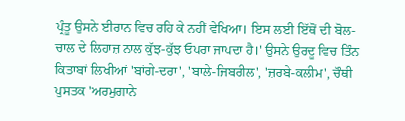ਪ੍ਰੰਤੂ ਉਸਨੇ ਈਰਾਨ ਵਿਚ ਰਹਿ ਕੇ ਨਹੀਂ ਵੇਖਿਆ। ਇਸ ਲਈ ਇੱਥੋਂ ਦੀ ਬੋਲ-ਚਾਲ ਦੇ ਲਿਹਾਜ਼ ਨਾਲ ਕੁੱਝ-ਕੁੱਝ ਓਪਰਾ ਜਾਪਦਾ ਹੈ।' ਉਸਨੇ ਉਰਦੂ ਵਿਚ ਤਿੰਨ ਕਿਤਾਬਾਂ ਲਿਖੀਆਂ 'ਬਾਂਗੇ-ਦਰਾ', 'ਬਾਲੇ-ਜਿਬਰੀਲ', 'ਜ਼ਰਬੇ-ਕਲੀਮ', ਚੌਥੀ ਪੁਸਤਕ 'ਅਰਮੁਗਾਨੇ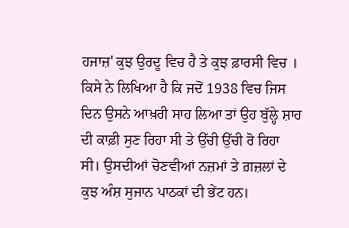ਹਜਾਜ਼' ਕੁਝ ਉਰਦੂ ਵਿਚ ਹੈ ਤੇ ਕੁਝ ਫ਼ਾਰਸੀ ਵਿਚ । ਕਿਸੇ ਨੇ ਲਿਖਿਆ ਹੈ ਕਿ ਜਦੋਂ 1938 ਵਿਚ ਜਿਸ ਦਿਨ ਉਸਨੇ ਆਖ਼ਰੀ ਸਾਹ ਲਿਆ ਤਾਂ ਉਹ ਬੁੱਲ੍ਹੇ ਸ਼ਾਹ ਦੀ ਕਾਫ਼ੀ ਸੁਣ ਰਿਹਾ ਸੀ ਤੇ ਉੱਚੀ ਉੱਚੀ ਰੋ ਰਿਹਾ ਸੀ। ਉਸਦੀਆਂ ਚੋਣਵੀਆਂ ਨਜ਼ਮਾਂ ਤੇ ਗ਼ਜ਼ਲਾਂ ਦੇ ਕੁਝ ਅੰਸ਼ ਸੁਜਾਨ ਪਾਠਕਾਂ ਦੀ ਭੇਂਟ ਹਨ।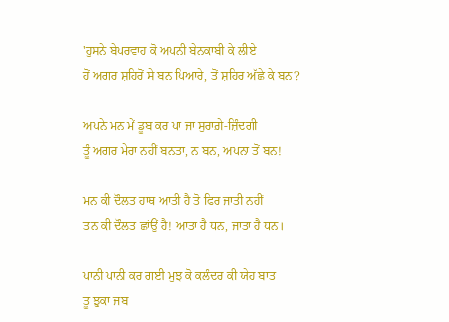'ਹੁਸਨੇ ਬੇਪਰਵਾਹ ਕੋ ਅਪਨੀ ਬੇਨਕਾਬੀ ਕੇ ਲੀਏ
ਹੋਂ ਅਗਰ ਸ਼ਹਿਰੋਂ ਸੇ ਬਨ ਪਿਆਰੇ, ਤੋਂ ਸ਼ਹਿਰ ਅੱਛੇ ਕੇ ਬਨ?

ਅਪਨੇ ਮਨ ਮੇਂ ਡੂਬ ਕਰ ਪਾ ਜਾ ਸੁਰਾਗ਼ੇ-ਜ਼ਿੰਦਗੀ
ਤੂੰ ਅਗਰ ਮੇਰਾ ਨਹੀਂ ਬਨਤਾ, ਨ ਬਨ, ਅਪਨਾ ਤੋਂ ਬਨ!

ਮਨ ਕੀ ਦੌਲਤ ਹਾਥ ਆਤੀ ਹੈ ਤੋ ਫਿਰ ਜਾਤੀ ਨਹੀਂ
ਤਨ ਕੀ ਦੌਲਤ ਛਾਂਉਂ ਹੈ! ਆਤਾ ਹੈ ਧਨ, ਜਾਤਾ ਹੈ ਧਨ।

ਪਾਨੀ ਪਾਨੀ ਕਰ ਗਈ ਮੁਝ ਕੋ ਕਲੰਦਰ ਕੀ ਯੇਹ ਬਾਤ
ਤੂ ਝੁਕਾ ਜਬ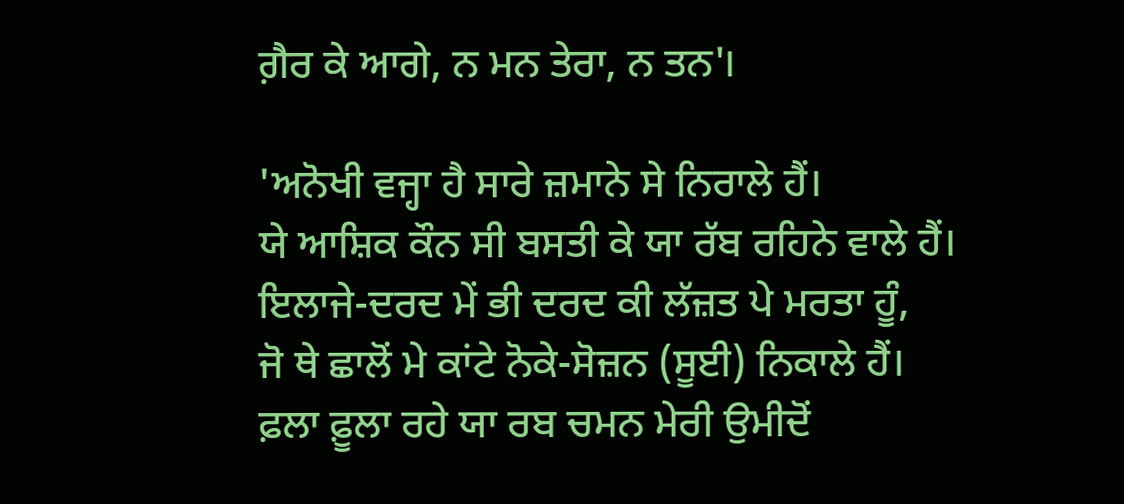ਗ਼ੈਰ ਕੇ ਆਗੇ, ਨ ਮਨ ਤੇਰਾ, ਨ ਤਨ'।

'ਅਨੋਖੀ ਵਜ੍ਹਾ ਹੈ ਸਾਰੇ ਜ਼ਮਾਨੇ ਸੇ ਨਿਰਾਲੇ ਹੈਂ।
ਯੇ ਆਸ਼ਿਕ ਕੌਨ ਸੀ ਬਸਤੀ ਕੇ ਯਾ ਰੱਬ ਰਹਿਨੇ ਵਾਲੇ ਹੈਂ।
ਇਲਾਜੇ-ਦਰਦ ਮੇਂ ਭੀ ਦਰਦ ਕੀ ਲੱਜ਼ਤ ਪੇ ਮਰਤਾ ਹੂੰ,
ਜੋ ਥੇ ਛਾਲੋਂ ਮੇ ਕਾਂਟੇ ਨੋਕੇ-ਸੋਜ਼ਨ (ਸੂਈ) ਨਿਕਾਲੇ ਹੈਂ।
ਫ਼ਲਾ ਫ਼ੂਲਾ ਰਹੇ ਯਾ ਰਬ ਚਮਨ ਮੇਰੀ ਉਮੀਦੋਂ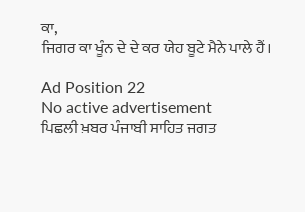ਕਾ,
ਜਿਗਰ ਕਾ ਖੂੰਨ ਦੇ ਦੇ ਕਰ ਯੇਹ ਬੂਟੇ ਮੈਨੇ ਪਾਲੇ ਹੈਂ।

Ad Position 22
No active advertisement
ਪਿਛਲੀ ਖ਼ਬਰ ਪੰਜਾਬੀ ਸਾਹਿਤ ਜਗਤ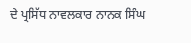ਦੇ ਪ੍ਰਸਿੱਧ ਨਾਵਲਕਾਰ ਨਾਨਕ ਸਿੰਘ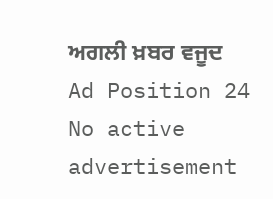ਅਗਲੀ ਖ਼ਬਰ ਵਜੂਦ
Ad Position 24
No active advertisement